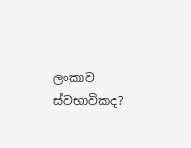ලංකාව ස්වභාවිකද?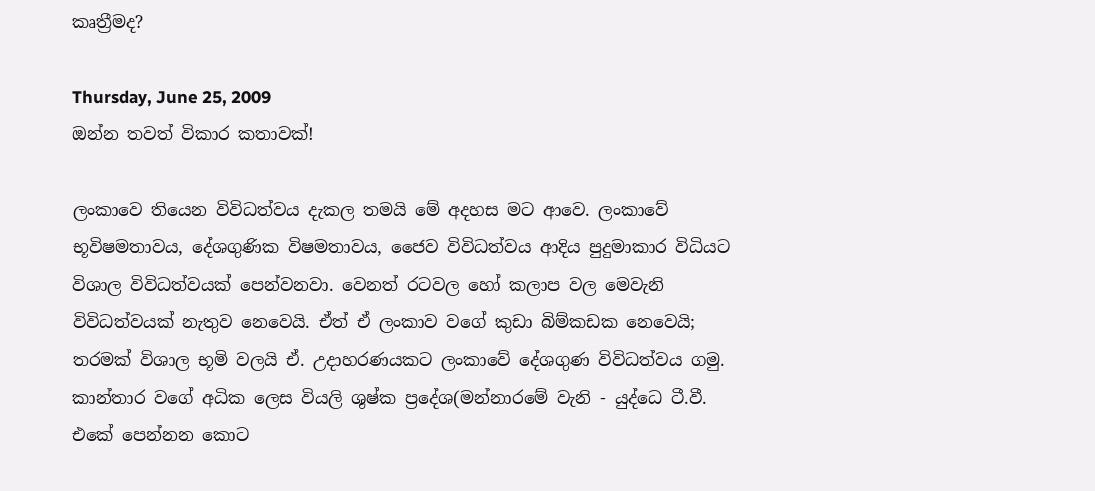කෘත්‍රීමද?

Thursday, June 25, 2009
ඔන්න තවත් විකාර කතාවක්!

ලංකාවෙ තියෙන විවිධත්වය දැකල තමයි මේ අදහස මට ආවෙ. ලංකාවේ භූවිෂමතාවය, දේශගුණික විෂමතාවය, ජෛව විවිධත්වය ආදිය පුදුමාකාර විධියට විශාල විවිධත්වයක් පෙන්වනවා. වෙනත් රටවල හෝ කලාප වල මෙවැනි විවිධත්වයක් නැතුව නෙවෙයි. ඒත් ඒ ලංකාව වගේ කුඩා බිම්කඩක නෙවෙයි; තරමක් විශාල භූමි වලයි ඒ. උදාහරණයකට ලංකාවේ ‍දේශගුණ විවිධත්වය ගමු. කාන්තාර වගේ අධික ලෙස වියලි ශුෂ්ක ප්‍රදේශ(මන්නාරමේ වැනි - යුද්ධෙ ටී.වී. එකේ පෙන්නන කොට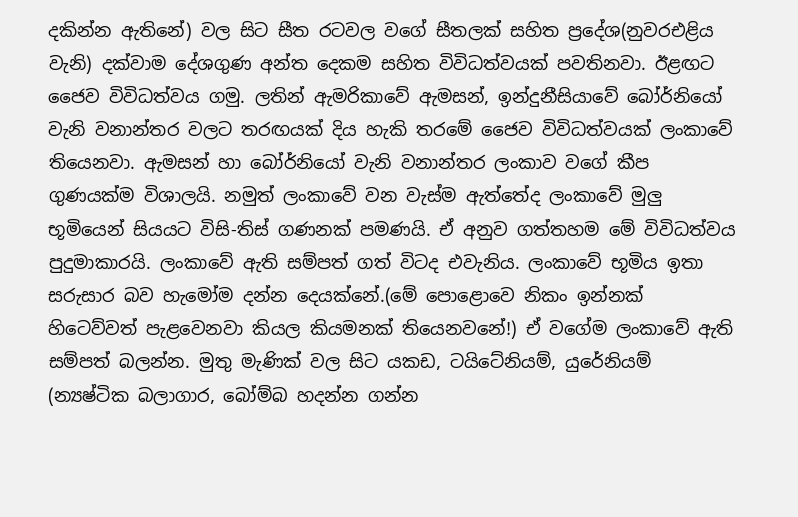දකින්න ඇතිනේ) වල සිට සීත රටවල වගේ සීතලක් සහිත ප්‍රදේශ(නුවරඑළිය වැනි) දක්වාම දේශගුණ අන්ත දෙකම සහිත විවිධත්වයක් පවතිනවා. ඊළඟට ජෛව විවිධත්වය ගමු. ලතින් ඇමරිකාවේ ඇමසන්, ඉන්දුනීසියාවේ බෝර්නියෝ වැනි වනාන්තර වලට තරඟයක් දිය හැකි තරමේ ජෛව විවිධත්වයක් ලංකාවේ තියෙනවා. ඇමසන් හා බෝර්නියෝ වැනි වනාන්තර ලංකාව වගේ කීප ගුණයක්ම විශාලයි. නමුත් ලංකාවේ වන වැස්ම ඇත්තේද ලංකාවේ මුලු භූමියෙන් සියයට විසි-තිස් ගණනක් පමණයි. ඒ අනුව ගත්තහම මේ විවිධත්වය පුදුමාකාරයි. ලංකාවේ ඇති සම්පත් ගත් විටද එවැනිය. ලංකාවේ භූමිය ඉතා සරුසාර බව හැමෝම දන්න දෙයක්නේ.(මේ පොළොවෙ නිකං ඉන්නක් හිටෙව්වත් පැළවෙනවා කියල කියමනක් තියෙනවනේ!) ඒ වගේම ලංකාවේ ඇති සම්පත් බලන්න. මුතු මැණික් වල සිට යකඩ, ටයිටේනියම්, යුරේනියම් (න්‍යෂ්ටික බලාගාර, බෝම්බ හදන්න ගන්න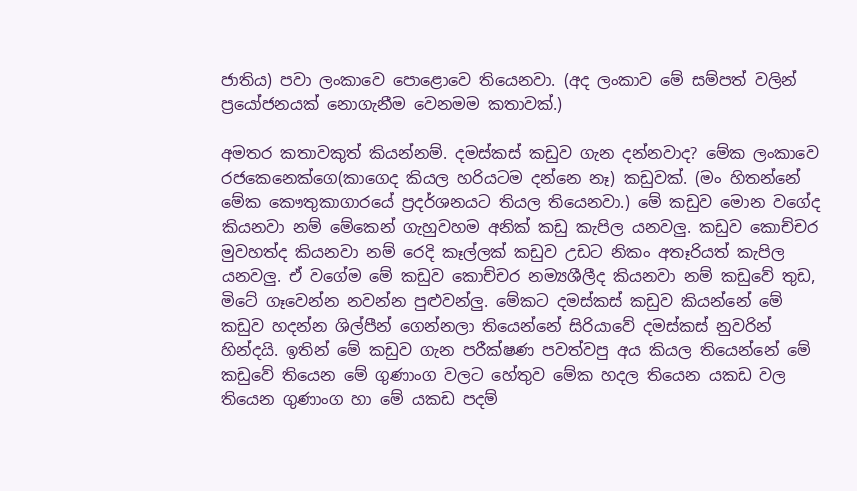ජාතිය) පවා ලංකාවෙ පොළොවෙ තියෙනවා. (අද ලංකාව මේ සම්පත් වලින් ප්‍රයෝජනයක් නොගැනීම වෙනමම කතාවක්.)

අමතර කතාවකුත් කියන්නම්. දමස්කස් කඩුව ගැන දන්නවාද? මේක ලංකාවෙ රජකෙනෙක්ගෙ(කාගෙද කියල හරියටම දන්නෙ නෑ) කඩුවක්. (මං හිතන්නේ මේක කෞතුකාගාරයේ ප්‍රදර්ශනයට තියල තියෙනවා.) මේ කඩුව මොන වගේද කියනවා නම් මේකෙන් ගැහුවහම අනික් කඩු කැපිල යනවලු. කඩුව කොච්චර මුවහත්ද කියනවා නම් රෙදි කෑල්ලක් කඩුව උඩට නිකං අතෑරියත් කැපිල යනවලු. ඒ වගේම මේ කඩුව කොච්චර නම්‍යශීලීද කියනවා නම් කඩුවේ තුඩ, මිටේ ගෑවෙන්න නවන්න පුළුවන්ලු. මේකට දමස්කස් කඩුව කියන්නේ මේ කඩුව හදන්න ශිල්පීන් ගෙන්නලා තියෙන්නේ සිරියාවේ දමස්කස් නුවරින් හින්දයි. ඉතින් මේ කඩුව ගැන පරීක්ෂණ පවත්වපු අය කියල තියෙන්නේ මේ කඩුවේ තියෙන මේ ගුණාංග වලට හේතුව මේක හදල තියෙන යකඩ වල තියෙන ගුණාංග හා මේ යකඩ පදම්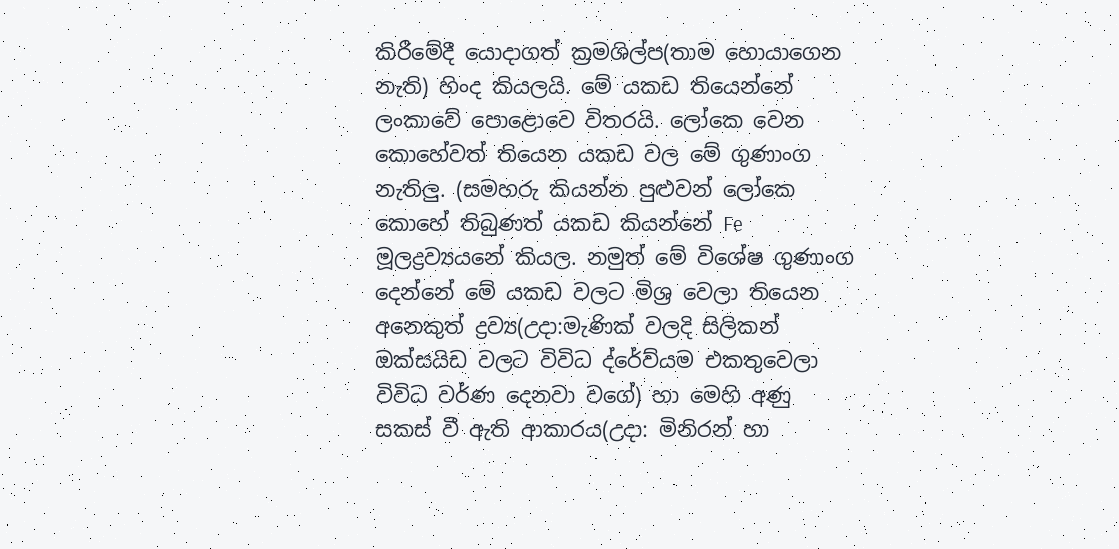කිරීමේදී යොදාගත් ක්‍රමශිල්ප(තාම හොයාගෙන නැති) හිංද කියලයි. මේ යකඩ තියෙන්නේ ලංකාවේ පොළොවෙ විතරයි. ලෝකෙ වෙන කොහේවත් තියෙන යකඩ වල මේ ගුණාංග නැතිලු. (සමහරු කියන්න පුළුවන් ලෝකෙ කොහේ තිබුණත් යකඩ කියන්නේ Fe මූලද්‍රව්‍යයනේ කියල. නමුත් මේ විශේෂ ගුණාංග දෙන්නේ මේ යකඩ වලට මිශ්‍ර වෙලා තියෙන අනෙකුත් ද්‍රව්‍ය(උදා:මැණික් වලදි සිලිකන් ඔක්සයිඩ වලට විවිධ ද්රේව්යම එකතුවෙලා විවිධ වර්ණ දෙනවා වගේ) හා මෙහි අණු සකස් වී ඇති ආකාරය(උදා: මිනිරන් හා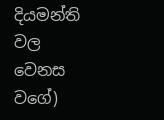දියමන්ති වල වෙනස වගේ)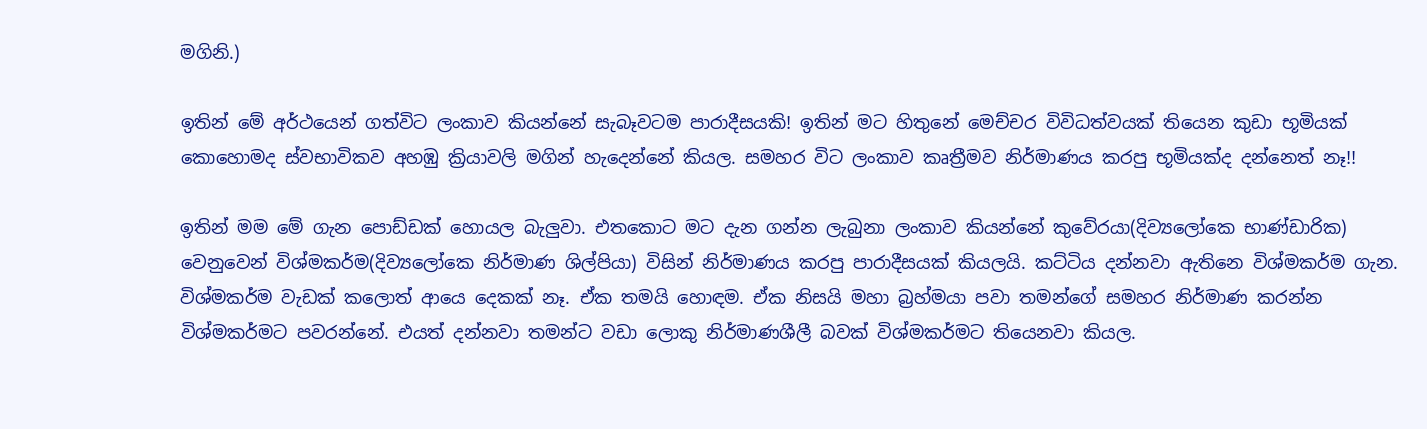මගිනි.)

ඉතින් මේ අර්ථයෙන් ගත්විට ලංකාව කියන්නේ සැබෑවටම පාරාදීසයකි! ඉතින් මට හිතුනේ මෙච්චර විවිධත්වයක් තියෙන කුඩා භූමියක් කොහොමද ස්වභාවිකව අහඹු ක්‍රියාවලි මගින් හැදෙන්නේ කියල. සමහර විට ලංකාව කෘත්‍රීමව නිර්මාණය කරපු භූමියක්ද දන්නෙත් නෑ!!

ඉතින් මම මේ ගැන පොඩ්ඩක් හොයල බැලුවා. එතකොට මට දැන ගන්න ලැබුනා ලංකාව කියන්නේ කුවේරයා(දිව්‍යලෝකෙ භාණ්ඩාරික) වෙනුවෙන් විශ්මකර්ම(දිව්‍යලෝකෙ නිර්මාණ ශිල්පියා) විසින් නිර්මාණය කරපු පාරාදීසයක් කියලයි. කට්ටිය දන්නවා ඇතිනෙ විශ්මකර්ම ගැන. විශ්මකර්ම වැඩක් කලොත් ආයෙ දෙකක් නෑ. ඒක තමයි හොඳම. ඒක නිසයි මහා බ්‍රහ්මයා පවා තමන්ගේ සමහර නිර්මාණ කරන්න විශ්මකර්මට පවරන්නේ. එයත් දන්නවා තමන්ට වඩා ලොකු නිර්මාණශීලී බවක් විශ්මකර්මට තියෙනවා කියල.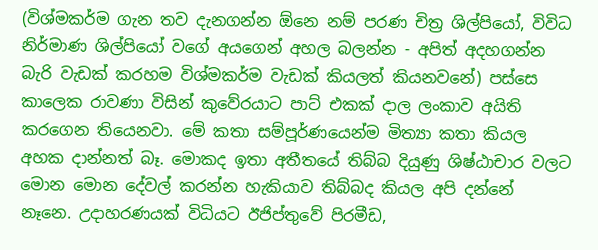(විශ්මකර්ම ගැන තව දැනගන්න ඕනෙ නම් පරණ චිත්‍ර ශිල්පියෝ, විවිධ නිර්මාණ ශිල්පියෝ වගේ අයගෙන් අහල බලන්න - අපිත් අදහගන්න බැරි වැඩක් කරහම විශ්මකර්ම වැඩක් කියලත් කියනවනේ) පස්සෙ කාලෙක රාවණා විසින් කුවේරයාට පාට් එකක් දාල ලංකාව අයිති කරගෙන තියෙනවා. මේ කතා සම්පූර්ණයෙන්ම මිත්‍යා කතා කියල අහක දාන්නත් බෑ. මොකද ඉතා අතීතයේ තිබ්බ දියුණු ශිෂ්ඨාචාර වලට මොන මොන දේවල් කරන්න හැකියාව තිබ්බද කියල අපි දන්නේ නෑනෙ. උදාහරණයක් විධියට ඊජිප්තුවේ පිරමීඩ,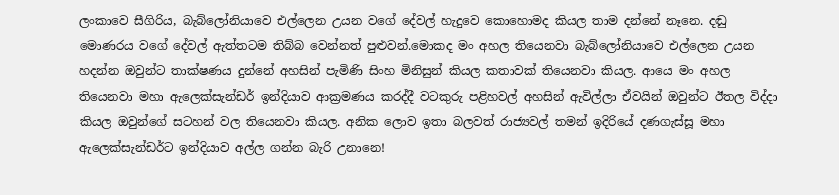ලංකාවෙ සීගිරිය, බැබ්ලෝනියාවෙ එල්ලෙන උයන වගේ දේවල් හැදුවෙ කොහොමද කියල තාම දන්නේ නෑනෙ. දඬු මොණරය වගේ දේවල් ඇත්තටම තිබ්බ වෙන්නත් පුළුවන්.මොකද මං අහල තියෙනවා බැබ්ලෝනියාවෙ එල්ලෙන උයන හදන්න ඔවුන්ට තාක්ෂණය දුන්නේ අහසින් පැමිණි සිංහ මිනිසුන් කියල කතාවක් තියෙනවා කියල. ආයෙ මං අහල තියෙනවා මහා ඇලෙක්සැන්ඩර් ඉන්දියාව ආක්‍රමණය කරද්දී වටකුරු පළිහවල් අහසින් ඇවිල්ලා ඒවයින් ඔවුන්ට ඊතල විද්දා කියල ඔවුන්ගේ සටහන් වල තියෙනවා කියල. අනික ලොව ඉතා බලවත් රාජ්‍යවල් තමන් ඉදිරියේ දණගැස්සූ මහා ඇලෙක්සැන්ඩර්ට ඉන්දියාව අල්ල ගන්න බැරි උනානෙ!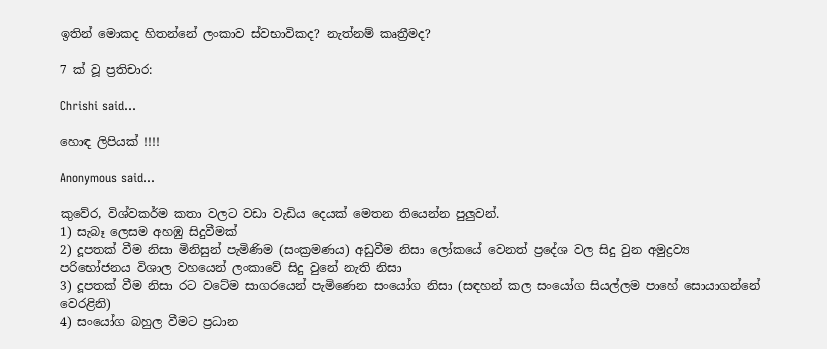ඉතින් මොකද හිතන්නේ ලංකාව ස්වභාවිකද? නැත්නම් කෘත්‍රීමද?

7 ක් වූ ප්‍රතිචාර:

Chrishi said...

හොඳ ලිපියක් !!!!

Anonymous said...

කුවේර, විශ්වකර්ම කතා වලට වඩා වැඩිය දෙයක් මෙතන තියෙන්න පුලුවන්.
1) සැබෑ ලෙසම අහඹු සිදුවීමක්
2) දූපතක් වීම නිසා මිනිසුන් පැමිණිම (සංක්‍රමණය) අඩුවීම නිසා ලෝකයේ වෙනත් ප්‍රදේශ වල සිදු වුන අමුද්‍රව්‍ය පරිභෝජනය විශාල වහයෙන් ලංකාවේ සිදු වුනේ නැති නිසා
3) දූපතක් වීම නිසා රට වටේම සාගරයෙන් පැමිණෙන සංයෝග නිසා (සඳහන් කල සංයෝග සියල්ලම පාහේ සොයාගන්නේ වෙරළිනි)
4) සංයෝග බහුල වීමට ප්‍රධාන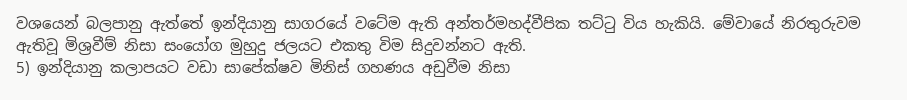වශයෙන් බලපානු ඇත්තේ ඉන්දියානු සාගරයේ වටේම ඇති අන්තර්මහද්වීපික තට්ටු විය හැකියි. මේවායේ නිරතුරුවම ඇතිවූ මිශ්‍රවීම් නිසා සංයෝග මුහුදු ජලයට එකතු විම සිදුවන්නට ඇති.
5) ඉන්දියානු කලාපයට වඩා සාපේක්ෂව මිනිස් ගහණය අඩුවීම නිසා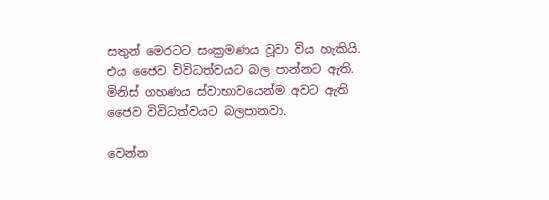සතුන් මෙරටට සංක්‍රමණය වූවා විය හැකියි. එය ජෛව විවිධත්වයට බල පාන්නට ඇති. මිනිස් ගහණය ස්වාභාවයෙන්ම අවට ඇති ජෛව විවිධත්වයට බලපානවා.

වෙන්න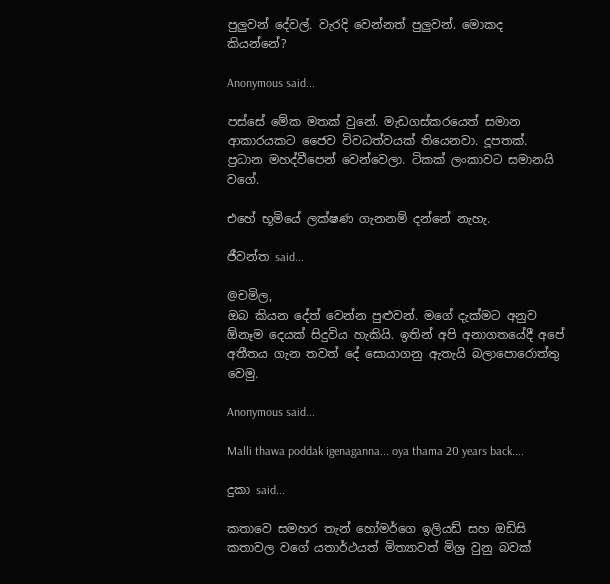පුලුවන් දේවල්. වැරදි වෙන්නත් පුලුවන්. මොකද කියන්නේ?

Anonymous said...

පස්සේ මේක මතක් වුනේ. මැඩගස්කරයෙත් සමාන ආකාරයකට ජෛව විවධත්වයක් තියෙනවා. දූපතක්. ප්‍රධාන මහද්වීපෙන් වෙන්වෙලා. ටිකක් ලංකාවට සමානයි වගේ.

එහේ භූමියේ ලක්ෂණ ගැනනම් දන්නේ නැහැ.

ජීවන්ත said...

@චමිල,
ඔබ කියන දේත් වෙන්න පුළුවන්. මගේ දැක්මට අනුව ඕනෑම දෙයක් සිදුවිය හැකියි. ඉතින් අපි අනාගතයේදී අපේ අතීතය ගැන තවත් දේ සොයාගනු ඇතැයි බලාපොරොත්තු වෙමු.

Anonymous said...

Malli thawa poddak igenaganna... oya thama 20 years back....

දුකා said...

කතාවෙ සමහර තැන් හෝමර්ගෙ ඉලියඩ් සහ ඔඩිසි කතාවල වගේ යතාර්ථයත් මිත්‍යාවත් මිශ්‍ර වුනු බවක්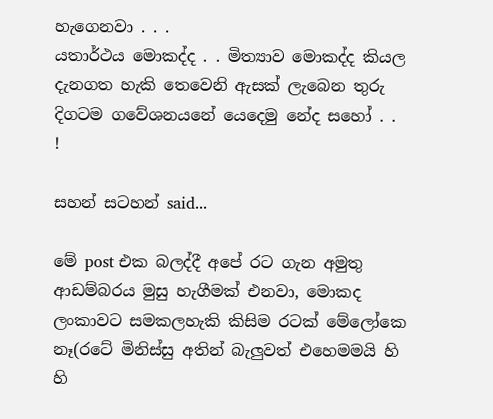හැගෙනවා . . .
යතාර්ථය මොකද්ද . . මිත්‍යාව මොකද්ද කියල දැනගත හැකි තෙවෙනි ඇසක් ලැබෙන තුරු දිගටම ගවේශනයනේ යෙදෙමු නේද සහෝ . . !

සහන් සටහන් said...

මේ post එක බලද්දී අපේ රට ගැන අමුතු ආඩම්බරය මුසු හැගීමක් එනවා, මොකද ලංකාවට සමකලහැකි කිසිම රටක් මේලෝකෙ නෑ(රටේ මිනිස්සු අතින් බැලුවත් එහෙමමයි හි හි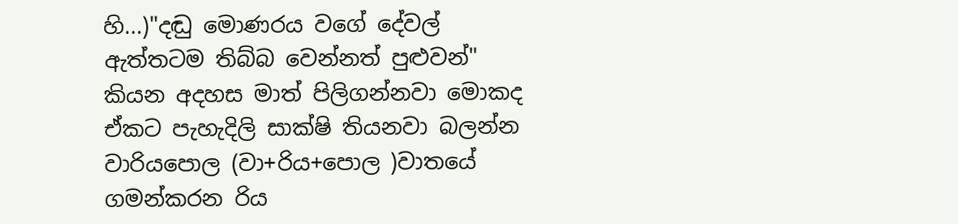හි...)"දඬු මොණරය වගේ දේවල් ඇත්තටම තිබ්බ වෙන්නත් පුළුවන්" කියන අදහස මාත් පිලිගන්නවා මොකද ඒකට පැහැදිලි සාක්ෂි තියනවා බලන්න වාරියපොල (වා+රිය+පොල )වාතයේ ගමන්කරන රිය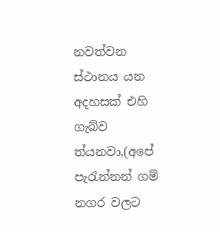නවත්වන ස්ථානය යන අදහසක් එහි ගැබ්ව ත්යනවා,(අපේ පැරැන්නන් ගම් නගර වලට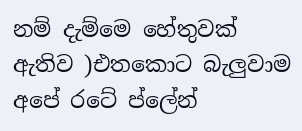නම් දැම්මෙ හේතුවක් ඇතිව )එතකොට බැලුවාම අපේ රටේ ප්ලේන්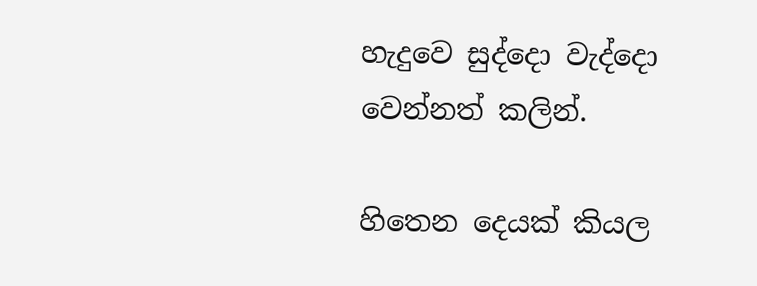හැදුවෙ සුද්දො වැද්දො වෙන්නත් කලින්.

හිතෙන දෙයක් කියල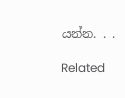යන්න. . .

Related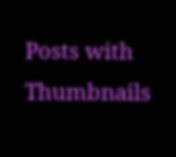Posts with Thumbnails